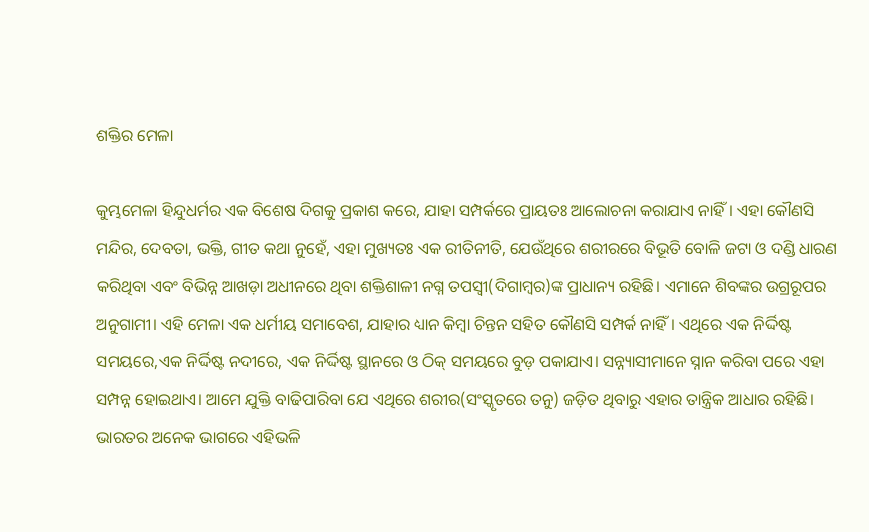ଶକ୍ତିର ମେଳା

କୁମ୍ଭମେଳା ହିନ୍ଦୁଧର୍ମର ଏକ ବିଶେଷ ଦିଗକୁ ପ୍ରକାଶ କରେ, ଯାହା ସମ୍ପର୍କରେ ପ୍ରାୟତଃ ଆଲୋଚନା କରାଯାଏ ନାହିଁ। ଏହା କୌଣସି ମନ୍ଦିର, ଦେବତା, ଭକ୍ତି, ଗୀତ କଥା ନୁହେଁ, ଏହା ମୁଖ୍ୟତଃ ଏକ ରୀତିନୀତି, ଯେଉଁଥିରେ ଶରୀରରେ ବିଭୂତି ବୋଳି ଜଟା ଓ ଦଣ୍ଡି ଧାରଣ କରିଥିବା ଏବଂ ବିଭିନ୍ନ ଆଖଡ଼ା ଅଧୀନରେ ଥିବା ଶକ୍ତିଶାଳୀ ନଗ୍ନ ତପସ୍ବୀ(ଦିଗାମ୍ବର)ଙ୍କ ପ୍ରାଧାନ୍ୟ ରହିଛି। ଏମାନେ ଶିବଙ୍କର ଉଗ୍ରରୂପର ଅନୁଗାମୀ। ଏହି ମେଳା ଏକ ଧର୍ମୀୟ ସମାବେଶ, ଯାହାର ଧ୍ୟାନ କିମ୍ବା ଚିନ୍ତନ ସହିତ କୌଣସି ସମ୍ପର୍କ ନାହିଁ। ଏଥିରେ ଏକ ନିର୍ଦ୍ଦିଷ୍ଟ ସମୟରେ,ଏକ ନିର୍ଦ୍ଦିଷ୍ଟ ନଦୀରେ, ଏକ ନିର୍ଦ୍ଦିଷ୍ଟ ସ୍ଥାନରେ ଓ ଠିକ୍‌ ସମୟରେ ବୁଡ଼ ପକାଯାଏ। ସନ୍ନ୍ୟାସୀମାନେ ସ୍ନାନ କରିବା ପରେ ଏହା ସମ୍ପନ୍ନ ହୋଇଥାଏ। ଆମେ ଯୁକ୍ତି ବାଢିପାରିବା ଯେ ଏଥିରେ ଶରୀର(ସଂସ୍କୃତରେ ତନୁ) ଜଡ଼ିତ ଥିବାରୁ ଏହାର ତାନ୍ତ୍ରିକ ଆଧାର ରହିଛି।
ଭାରତର ଅନେକ ଭାଗରେ ଏହିଭଳି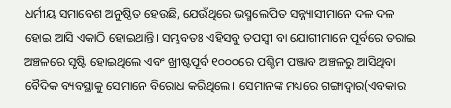ଧର୍ମୀୟ ସମାବେଶ ଅନୁଷ୍ଠିତ ହେଉଛି, ଯେଉଁଥିରେ ଭସ୍ମଲେପିତ ସନ୍ନ୍ୟାସୀମାନେ ଦଳ ଦଳ ହୋଇ ଆସି ଏକାଠି ହୋଇଥାନ୍ତି। ସମ୍ଭବତଃ ଏହିସବୁ ତପସ୍ବୀ ବା ଯୋଗୀମାନେ ପୂର୍ବରେ ତରାଇ ଅଞ୍ଚଳରେ ସୃଷ୍ଟି ହୋଇଥିଲେ ଏବଂ ଖ୍ରୀଷ୍ଟପୂର୍ବ ୧୦୦୦ରେ ପଶ୍ଚିମ ପଞ୍ଜାବ ଅଞ୍ଚଳରୁ ଆସିଥିବା ବୈଦିକ ବ୍ୟବସ୍ଥାକୁ ସେମାନେ ବିରୋଧ କରିଥିଲେ। ସେମାନଙ୍କ ମଧ୍ୟରେ ଗଙ୍ଗାଦ୍ୱାର(ଏବକାର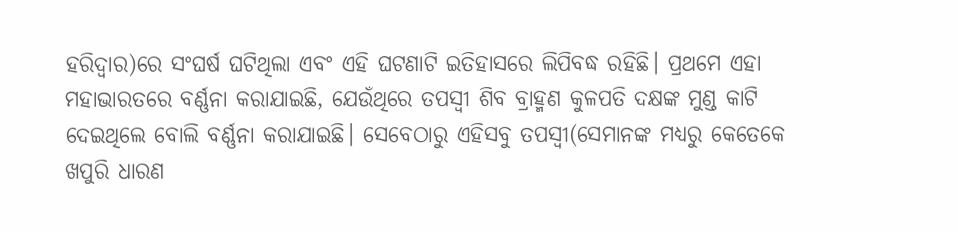ହରିଦ୍ୱାର)ରେ ସଂଘର୍ଷ ଘଟିଥିଲା ଏବଂ ଏହି ଘଟଣାଟି ଇତିହାସରେ ଲିପିବଦ୍ଧ ରହିଛି। ପ୍ରଥମେ ଏହା ମହାଭାରତରେ ବର୍ଣ୍ଣନା କରାଯାଇଛି, ଯେଉଁଥିରେ ତପସ୍ବୀ ଶିବ ବ୍ରାହ୍ମଣ କୁଳପତି ଦକ୍ଷଙ୍କ ମୁଣ୍ଡ କାଟି ଦେଇଥିଲେ ବୋଲି ବର୍ଣ୍ଣନା କରାଯାଇଛି। ସେବେଠାରୁ ଏହିସବୁ ତପସ୍ବୀ(ସେମାନଙ୍କ ମଧ୍ୟରୁ କେତେକେ ଖପୁରି ଧାରଣ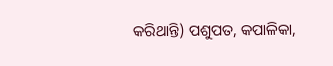କରିଥାନ୍ତି) ପଶୁପତ, କପାଳିକା,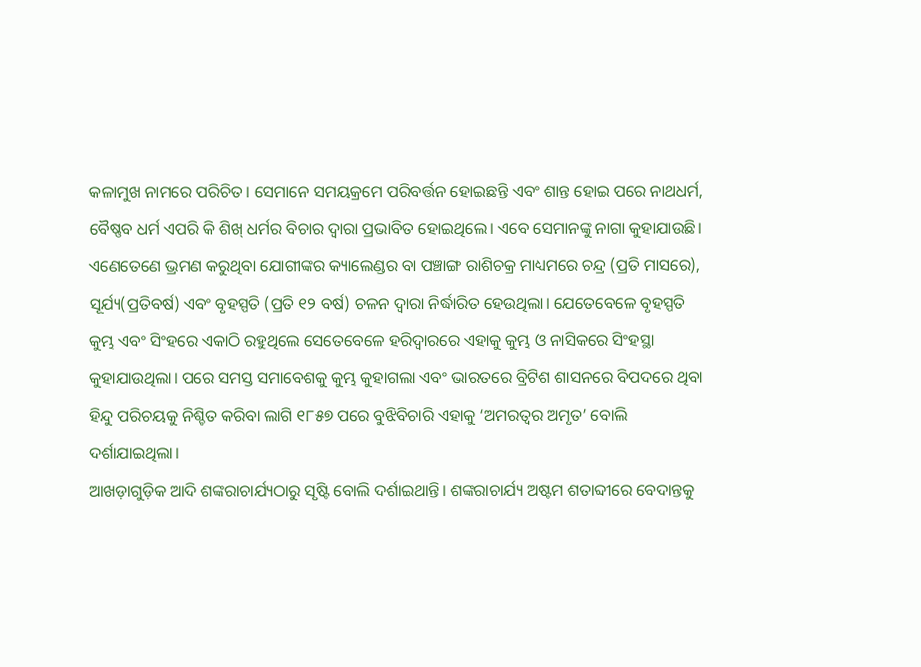କଳାମୁଖ ନାମରେ ପରିଚିତ। ସେମାନେ ସମୟକ୍ରମେ ପରିବର୍ତ୍ତନ ହୋଇଛନ୍ତି ଏବଂ ଶାନ୍ତ ହୋଇ ପରେ ନାଥଧର୍ମ, ବୈଷ୍ଣବ ଧର୍ମ ଏପରି କି ଶିଖ୍‌ ଧର୍ମର ବିଚାର ଦ୍ୱାରା ପ୍ରଭାବିତ ହୋଇଥିଲେ। ଏବେ ସେମାନଙ୍କୁ ନାଗା କୁହାଯାଉଛି। ଏଣେତେଣେ ଭ୍ରମଣ କରୁଥିବା ଯୋଗୀଙ୍କର କ୍ୟାଲେଣ୍ଡର ବା ପଞ୍ଚାଙ୍ଗ ରାଶିଚକ୍ର ମାଧ୍ୟମରେ ଚନ୍ଦ୍ର (ପ୍ରତି ମାସରେ), ସୂର୍ଯ୍ୟ(ପ୍ରତିବର୍ଷ) ଏବଂ ବୃହସ୍ପତି (ପ୍ରତି ୧୨ ବର୍ଷ) ଚଳନ ଦ୍ୱାରା ନିର୍ଦ୍ଧାରିତ ହେଉଥିଲା। ଯେତେବେଳେ ବୃହସ୍ପତି କୁମ୍ଭ ଏବଂ ସିଂହରେ ଏକାଠି ରହୁଥିଲେ ସେତେବେଳେ ହରିଦ୍ୱାରରେ ଏହାକୁ କୁମ୍ଭ ଓ ନାସିକରେ ସିଂହସ୍ଥା କୁହାଯାଉଥିଲା। ପରେ ସମସ୍ତ ସମାବେଶକୁ କୁମ୍ଭ କୁହାଗଲା ଏବଂ ଭାରତରେ ବ୍ରିଟିଶ ଶାସନରେ ବିପଦରେ ଥିବା ହିନ୍ଦୁ ପରିଚୟକୁ ନିଶ୍ଚିତ କରିବା ଲାଗି ୧୮୫୭ ପରେ ବୁଝିବିଚାରି ଏହାକୁ ‘ଅମରତ୍ୱର ଅମୃତ’ ବୋଲି ଦର୍ଶାଯାଇଥିଲା।
ଆଖଡ଼ାଗୁଡ଼ିକ ଆଦି ଶଙ୍କରାଚାର୍ଯ୍ୟଠାରୁ ସୃଷ୍ଟି ବୋଲି ଦର୍ଶାଇଥାନ୍ତି। ଶଙ୍କରାଚାର୍ଯ୍ୟ ଅଷ୍ଟମ ଶତାବ୍ଦୀରେ ବେଦାନ୍ତକୁ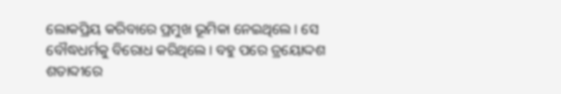ଲୋକପ୍ରିୟ କରିବାରେ ପ୍ରମୁଖ ଭୂମିକା ନେଇଥିଲେ। ସେ ବୌଦ୍ଧଧର୍ମକୁ ବିରୋଧ କରିଥିଲେ। ବହୁ ପରେ ତ୍ରୟୋଦ୍ଦଶ ଶତାବ୍ଦୀରେ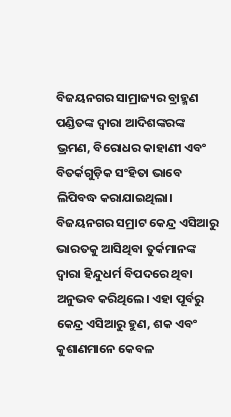ବିଜୟନଗର ସାମ୍ରାଜ୍ୟର ବ୍ରାହ୍ମଣ ପଣ୍ଡିତଙ୍କ ଦ୍ୱାରା ଆଦିଶଙ୍କରଙ୍କ ଭ୍ରମଣ, ବିରୋଧର କାହାଣୀ ଏବଂ ବିତର୍କଗୁଡ଼ିକ ସଂହିତା ଭାବେ ଲିପିବଦ୍ଧ କରାଯାଇଥିଲା। ବିଜୟନଗର ସମ୍ରାଟ କେନ୍ଦ୍ର ଏସିଆରୁ ଭାରତକୁ ଆସିଥିବା ତୁର୍କମାନଙ୍କ ଦ୍ୱାରା ହିନ୍ଦୁଧର୍ମ ବିପଦରେ ଥିବା ଅନୁଭବ କରିଥିଲେ। ଏହା ପୂର୍ବରୁ କେନ୍ଦ୍ର ଏସିଆରୁ ହୁଣ, ଶକ ଏବଂ କୁଶାଣମାନେ କେବଳ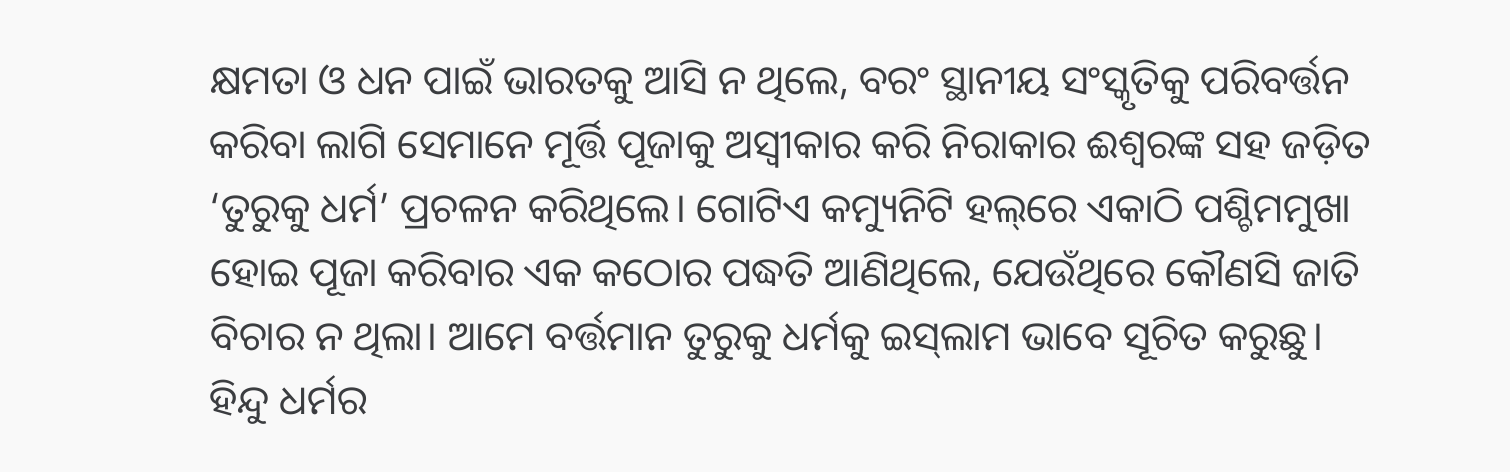କ୍ଷମତା ଓ ଧନ ପାଇଁ ଭାରତକୁ ଆସି ନ ଥିଲେ, ବରଂ ସ୍ଥାନୀୟ ସଂସ୍କୃତିକୁ ପରିବର୍ତ୍ତନ କରିବା ଲାଗି ସେମାନେ ମୂର୍ତ୍ତି ପୂଜାକୁ ଅସ୍ବୀକାର କରି ନିରାକାର ଈଶ୍ୱରଙ୍କ ସହ ଜଡ଼ିତ ‘ତୁରୁକୁ ଧର୍ମ’ ପ୍ରଚଳନ କରିଥିଲେ। ଗୋଟିଏ କମ୍ୟୁନିଟି ହଲ୍‌ରେ ଏକାଠି ପଶ୍ଚିମମୁଖା ହୋଇ ପୂଜା କରିବାର ଏକ କଠୋର ପଦ୍ଧତି ଆଣିଥିଲେ, ଯେଉଁଥିରେ କୌଣସି ଜାତି ବିଚାର ନ ଥିଲା। ଆମେ ବର୍ତ୍ତମାନ ତୁରୁକୁ ଧର୍ମକୁ ଇସ୍‌ଲାମ ଭାବେ ସୂଚିତ କରୁଛୁ।
ହିନ୍ଦୁ ଧର୍ମର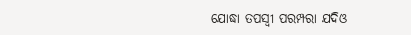ଯୋଦ୍ଧା ତପସ୍ବୀ ପରମ୍ପରା ଯଦିଓ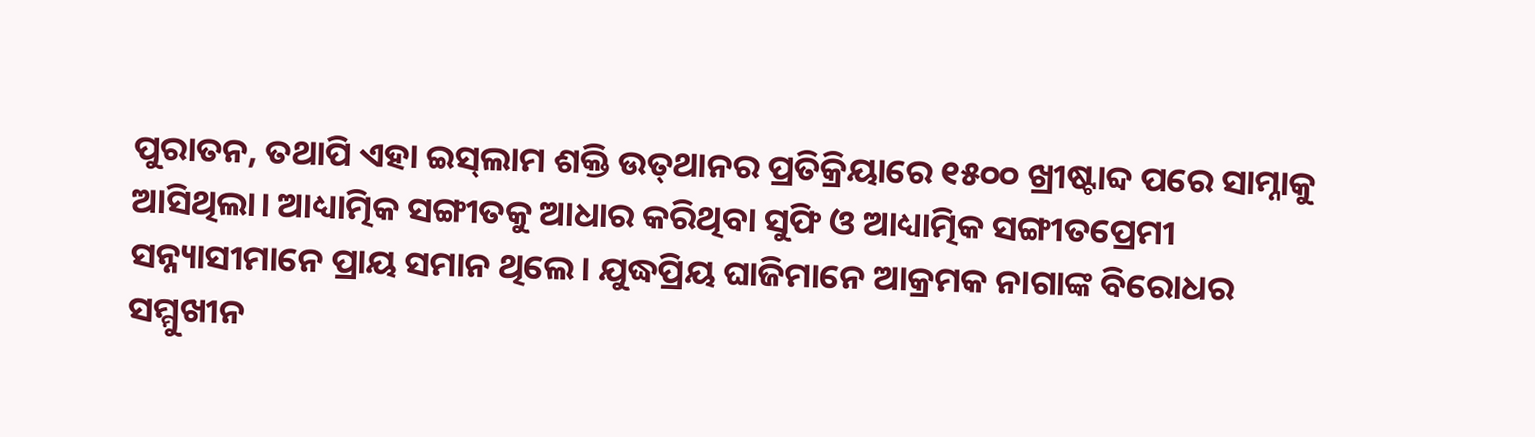ପୁରାତନ, ତଥାପି ଏହା ଇସ୍‌ଲାମ ଶକ୍ତି ଉତ୍‌ଥାନର ପ୍ରତିକ୍ରିୟାରେ ୧୫୦୦ ଖ୍ରୀଷ୍ଟାବ୍ଦ ପରେ ସାମ୍ନାକୁ ଆସିଥିଲା। ଆଧ୍ୟାତ୍ମିକ ସଙ୍ଗୀତକୁ ଆଧାର କରିଥିବା ସୁଫି ଓ ଆଧ୍ୟାତ୍ମିକ ସଙ୍ଗୀତପ୍ରେମୀ ସନ୍ନ୍ୟାସୀମାନେ ପ୍ରାୟ ସମାନ ଥିଲେ। ଯୁଦ୍ଧପ୍ରିୟ ଘାଜିମାନେ ଆକ୍ରମକ ନାଗାଙ୍କ ବିରୋଧର ସମ୍ମୁଖୀନ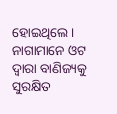ହୋଇଥିଲେ। ନାଗାମାନେ ଓଟ ଦ୍ୱାରା ବାଣିଜ୍ୟକୁ ସୁରକ୍ଷିତ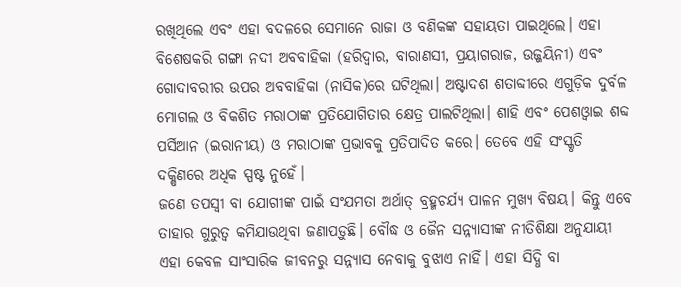ରଖିଥିଲେ ଏବଂ ଏହା ବଦଳରେ ସେମାନେ ରାଜା ଓ ବଣିକଙ୍କ ସହାୟତା ପାଇଥିଲେ। ଏହା ବିଶେଷକରି ଗଙ୍ଗା ନଦୀ ଅବବାହିକା (ହରିଦ୍ୱାର, ବାରାଣସୀ, ପ୍ରୟାଗରାଜ, ଉଜ୍ଜୟିନୀ) ଏବଂ ଗୋଦାବରୀର ଉପର ଅବବାହିକା (ନାସିକ)ରେ ଘଟିଥିଲା। ଅଷ୍ଟାଦଶ ଶତାବ୍ଦୀରେ ଏଗୁଡ଼ିକ ଦୁର୍ବଳ ମୋଗଲ ଓ ବିକଶିତ ମରାଠାଙ୍କ ପ୍ରତିଯୋଗିତାର କ୍ଷେତ୍ର ପାଲଟିଥିଲା। ଶାହି ଏବଂ ପେଶଓ୍ବାଇ ଶବ୍ଦ ପର୍ସିଆନ (ଇରାନୀୟ) ଓ ମରାଠାଙ୍କ ପ୍ରଭାବକୁ ପ୍ରତିପାଦିତ କରେ। ତେବେ ଏହି ସଂସ୍କୃତି ଦକ୍ଷିଣରେ ଅଧିକ ସ୍ପଷ୍ଟ ନୁହେଁ।
ଜଣେ ତପସ୍ବୀ ବା ଯୋଗୀଙ୍କ ପାଇଁ ସଂଯମତା ଅର୍ଥାତ୍‌ ବ୍ରହ୍ମଚର୍ଯ୍ୟ ପାଳନ ମୁଖ୍ୟ ବିଷୟ। କିନ୍ତୁ ଏବେ ତାହାର ଗୁରୁତ୍ୱ କମିଯାଉଥିବା ଜଣାପଡ଼ୁଛି। ବୌଦ୍ଧ ଓ ଜୈନ ସନ୍ନ୍ୟାସୀଙ୍କ ନୀତିଶିକ୍ଷା ଅନୁଯାୟୀ ଏହା କେବଳ ସାଂସାରିକ ଜୀବନରୁ ସନ୍ନ୍ୟାସ ନେବାକୁ ବୁଝାଏ ନାହିଁ। ଏହା ସିଦ୍ଧି ବା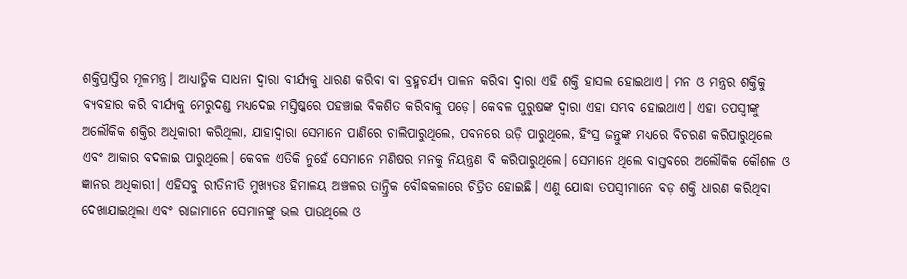ଶକ୍ତିପ୍ରାପ୍ତିର ମୂଳମନ୍ତ୍ର। ଆଧ୍ୟାତ୍ମିକ ସାଧନା ଦ୍ୱାରା ବୀର୍ଯ୍ୟକୁ ଧାରଣ କରିବା ବା ବ୍ରହ୍ମଚର୍ଯ୍ୟ ପାଳନ କରିବା ଦ୍ୱାରା ଏହି ଶକ୍ତି ହାସଲ ହୋଇଥାଏ। ମନ ଓ ମନ୍ତ୍ରର ଶକ୍ତିକୁ ବ୍ୟବହାର କରି ବୀର୍ଯ୍ୟକୁ ମେରୁଦଣ୍ଡ ମଧ୍ୟଦେଇ ମସ୍ତିଷ୍କରେ ପହଞ୍ଚାଇ ବିକଶିତ କରିବାକୁ ପଡ଼େ। କେବଳ ପୁରୁଷଙ୍କ ଦ୍ୱାରା ଏହା ସମ୍ଭବ ହୋଇଥାଏ। ଏହା ତପସ୍ବୀଙ୍କୁ ଅଲୌକିକ ଶକ୍ତିର ଅଧିକାରୀ କରିଥିଲା, ଯାହାଦ୍ୱାରା ସେମାନେ ପାଣିରେ ଚାଲିପାରୁଥିଲେ, ପବନରେ ଉଡ଼ି ପାରୁଥିଲେ, ହିଂସ୍ର ଜନ୍ତୁଙ୍କ ମଧ୍ୟରେ ବିଚରଣ କରିପାରୁଥିଲେ ଏବଂ ଆକାର ବଦଳାଇ ପାରୁଥିଲେ। କେବଳ ଏତିକି ନୁହେଁ ସେମାନେ ମଣିଷର ମନକୁ ନିୟନ୍ତ୍ରଣ ବି କରିପାରୁଥିଲେ। ସେମାନେ ଥିଲେ ବାସ୍ତବରେ ଅଲୌକିକ କୌଶଳ ଓ ଜ୍ଞାନର ଅଧିକାରୀ। ଏହିସବୁ ରୀତିନୀତି ମୁଖ୍ୟତଃ ହିମାଳୟ ଅଞ୍ଚଳର ତାନ୍ତ୍ରିକ ବୌଦ୍ଧକଳାରେ ଚିତ୍ରିତ ହୋଇଛି। ଏଣୁ ଯୋଦ୍ଧା ତପସ୍ବୀମାନେ ବଡ଼ ଶକ୍ତି ଧାରଣ କରିଥିବା ଦେଖାଯାଇଥିଲା ଏବଂ ରାଜାମାନେ ସେମାନଙ୍କୁ ଭଲ ପାଉଥିଲେ ଓ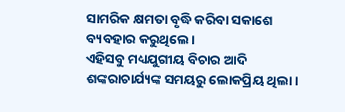ସାମରିକ କ୍ଷମତା ବୃଦ୍ଧି କରିବା ସକାଶେ ବ୍ୟବହାର କରୁଥିଲେ।
ଏହିସବୁ ମଧ୍ୟଯୁଗୀୟ ବିଚାର ଆଦି ଶଙ୍କରାଚାର୍ଯ୍ୟଙ୍କ ସମୟରୁ ଲୋକପ୍ରିୟ ଥିଲା।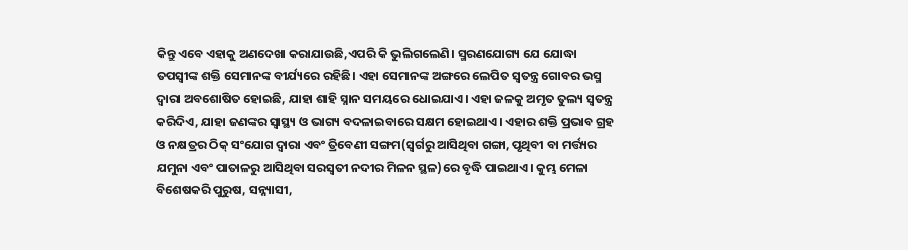କିନ୍ତୁ ଏବେ ଏହାକୁ ଅଣଦେଖା କରାଯାଉଛି,ଏପରି କି ଭୁଲିଗଲେଣି। ସ୍ମରଣଯୋଗ୍ୟ ଯେ ଯୋଦ୍ଧା ତପସ୍ବୀଙ୍କ ଶକ୍ତି ସେମାନଙ୍କ ବୀର୍ଯ୍ୟରେ ରହିଛି। ଏହା ସେମାନଙ୍କ ଅଙ୍ଗରେ ଲେପିତ ସ୍ବତନ୍ତ୍ର ଗୋବର ଭସ୍ମ ଦ୍ୱାରା ଅବଶୋଷିତ ହୋଇଛି, ଯାହା ଶାହି ସ୍ନାନ ସମୟରେ ଧୋଇଯାଏ। ଏହା ଜଳକୁ ଅମୃତ ତୁଲ୍ୟ ସ୍ବତନ୍ତ୍ର କରିଦିଏ, ଯାହା ଜଣଙ୍କର ସ୍ବାସ୍ଥ୍ୟ ଓ ଭାଗ୍ୟ ବଦଳାଇବାରେ ସକ୍ଷମ ହୋଇଥାଏ। ଏହାର ଶକ୍ତି ପ୍ରଭାବ ଗ୍ରହ ଓ ନକ୍ଷତ୍ରର ଠିକ୍‌ ସଂଯୋଗ ଦ୍ୱାରା ଏବଂ ତ୍ରିବେଣୀ ସଙ୍ଗମ(ସ୍ବର୍ଗରୁ ଆସିଥିବା ଗଙ୍ଗା, ପୃଥିବୀ ବା ମର୍ତ୍ତ୍ୟର ଯମୁନା ଏବଂ ପାତାଳରୁ ଆସିଥିବା ସରସ୍ବତୀ ନଦୀର ମିଳନ ସ୍ଥଳ)ରେ ବୃଦ୍ଧି ପାଇଥାଏ। କୁମ୍ଭ ମେଳା ବିଶେଷକରି ପୁରୁଷ, ସନ୍ନ୍ୟାସୀ,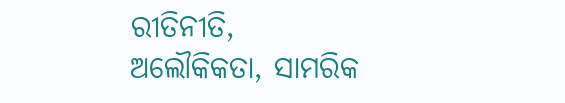ରୀତିନୀତି, ଅଲୌକିକତା, ସାମରିକ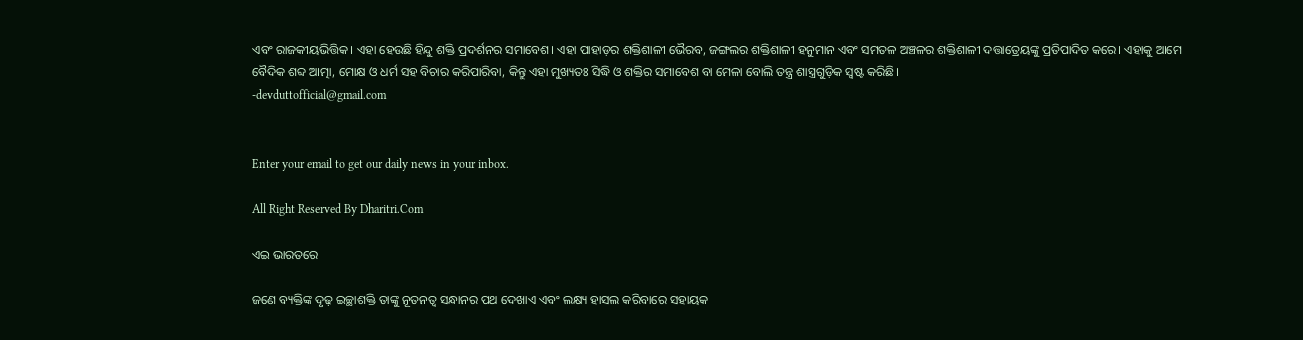ଏବଂ ରାଜକୀୟଭିତ୍ତିକ। ଏହା ହେଉଛି ହିନ୍ଦୁ ଶକ୍ତି ପ୍ରଦର୍ଶନର ସମାବେଶ। ଏହା ପାହାଡ଼ର ଶକ୍ତିଶାଳୀ ଭୈରବ, ଜଙ୍ଗଲର ଶକ୍ତିଶାଳୀ ହନୁମାନ ଏବଂ ସମତଳ ଅଞ୍ଚଳର ଶକ୍ତିଶାଳୀ ଦତ୍ତାତ୍ରେୟଙ୍କୁ ପ୍ରତିପାଦିତ କରେ। ଏହାକୁ ଆମେ ବୈଦିକ ଶବ୍ଦ ଆତ୍ମା, ମୋକ୍ଷ ଓ ଧର୍ମ ସହ ବିଚାର କରିପାରିବା, କିନ୍ତୁ ଏହା ମୁଖ୍ୟତଃ ସିଦ୍ଧି ଓ ଶକ୍ତିର ସମାବେଶ ବା ମେଳା ବୋଲି ତନ୍ତ୍ର ଶାସ୍ତ୍ରଗୁଡ଼ିକ ସ୍ବଷ୍ଟ କରିଛି।
-devduttofficial@gmail.com


Enter your email to get our daily news in your inbox.

All Right Reserved By Dharitri.Com

ଏଇ ଭାରତରେ

ଜଣେ ବ୍ୟକ୍ତିଙ୍କ ଦୃଢ଼ ଇଚ୍ଛାଶକ୍ତି ତାଙ୍କୁ ନୂତନତ୍ୱ ସନ୍ଧାନର ପଥ ଦେଖାଏ ଏବଂ ଲକ୍ଷ୍ୟ ହାସଲ କରିବାରେ ସହାୟକ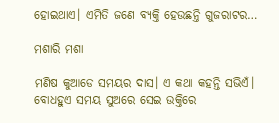ହୋଇଥାଏ। ଏମିତି ଜଣେ ବ୍ୟକ୍ତି ହେଉଛନ୍ତି ଗୁଜରାଟର…

ମଶାରି ମଶା

ମଣିଷ କୁଆଡେ ସମୟର ଦାସ। ଏ କଥା କହନ୍ତି ସଭିଏଁ। ବୋଧହୁଏ ସମୟ ସୁଅରେ ସେଇ ଉକ୍ତିରେ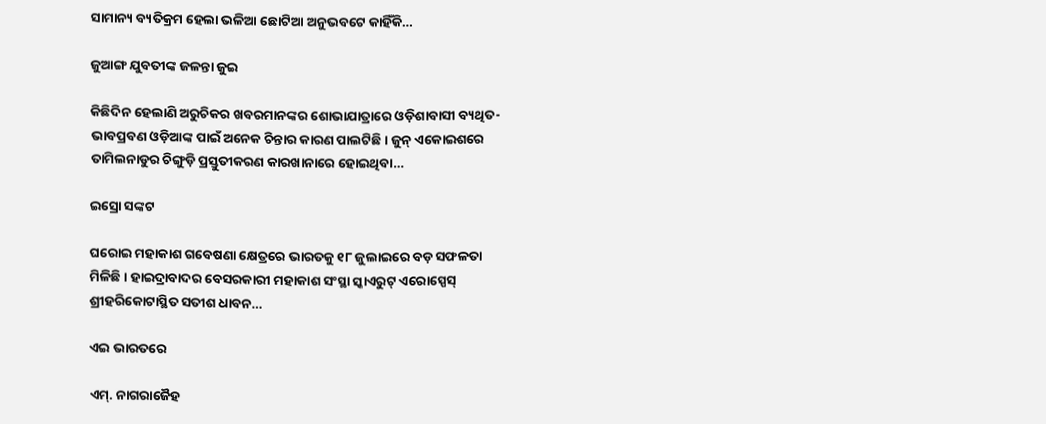ସାମାନ୍ୟ ବ୍ୟତିକ୍ରମ ହେଲା ଭଳିଆ ଛୋଟିଆ ଅନୁଭବଟେ କାହିଁକି…

ଜୁଆଙ୍ଗ ଯୁବତୀଙ୍କ ଜଳନ୍ତା ଜୁଇ

କିଛିଦିନ ହେଲାଣି ଅରୁଚିକର ଖବରମାନଙ୍କର ଶୋଭାଯାତ୍ରାରେ ଓଡ଼ିଶାବାସୀ ବ୍ୟଥିତ-ଭାବପ୍ରବଣ ଓଡ଼ିଆଙ୍କ ପାଇଁ ଅନେକ ଚିନ୍ତାର କାରଣ ପାଲଟିଛି। ଜୁନ୍‌ ଏକୋଇଶରେ ତାମିଲନାଡୁର ଚିଙ୍ଗୁଡ଼ି ପ୍ରସ୍ତୁତୀକରଣ କାରଖାନାରେ ହୋଇଥିବା…

ଇସ୍ରୋ ସଙ୍କଟ

ଘରୋଇ ମହାକାଶ ଗବେଷଣା କ୍ଷେତ୍ରରେ ଭାରତକୁ ୧୮ ଜୁଲାଇରେ ବଡ଼ ସଫଳତା ମିଳିଛି । ହାଇଦ୍ରାବାଦର ବେସରକାରୀ ମହାକାଶ ସଂସ୍ଥା ସ୍କାଏରୁଟ୍‌ ଏରୋସ୍ପେସ୍‌ ଶ୍ରୀହରିକୋଟାସ୍ଥିତ ସତୀଶ ଧାବନ…

ଏଇ ଭାରତରେ

ଏମ୍‌. ନାଗରାଜୈହ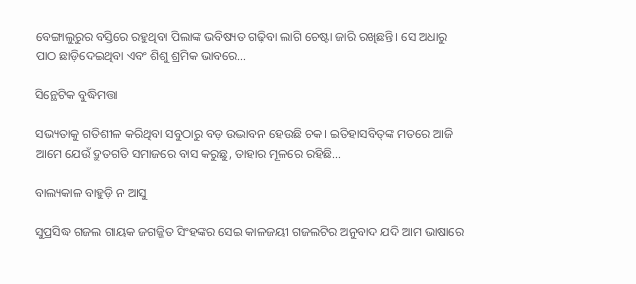ବେଙ୍ଗାଲୁରୁର ବସ୍ତିରେ ରହୁଥିବା ପିଲାଙ୍କ ଭବିଷ୍ୟତ ଗଢ଼ିବା ଲାଗି ଚେଷ୍ଟା ଜାରି ରଖିଛନ୍ତି। ସେ ଅଧାରୁ ପାଠ ଛାଡ଼ିଦେଇଥିବା ଏବଂ ଶିଶୁ ଶ୍ରମିକ ଭାବରେ…

ସିନ୍ଥେଟିକ ବୁଦ୍ଧିମତ୍ତା

ସଭ୍ୟତାକୁ ଗତିଶୀଳ କରିଥିବା ସବୁଠାରୁ ବଡ଼ ଉଦ୍ଭାବନ ହେଉଛି ଚକ। ଇତିହାସବିତ୍‌ଙ୍କ ମତରେ ଆଜି ଆମେ ଯେଉଁ ଦ୍ରୁତଗତି ସମାଜରେ ବାସ କରୁଛୁ, ତାହାର ମୂଳରେ ରହିଛି…

ବାଲ୍ୟକାଳ ବାହୁଡ଼ି ନ ଆସୁ

ସୁପ୍ରସିଦ୍ଧ ଗଜଲ ଗାୟକ ଜଗଜ୍ଜିତ ସିଂହଙ୍କର ସେଇ କାଳଜୟୀ ଗଜଲଟିର ଅନୁବାଦ ଯଦି ଆମ ଭାଷାରେ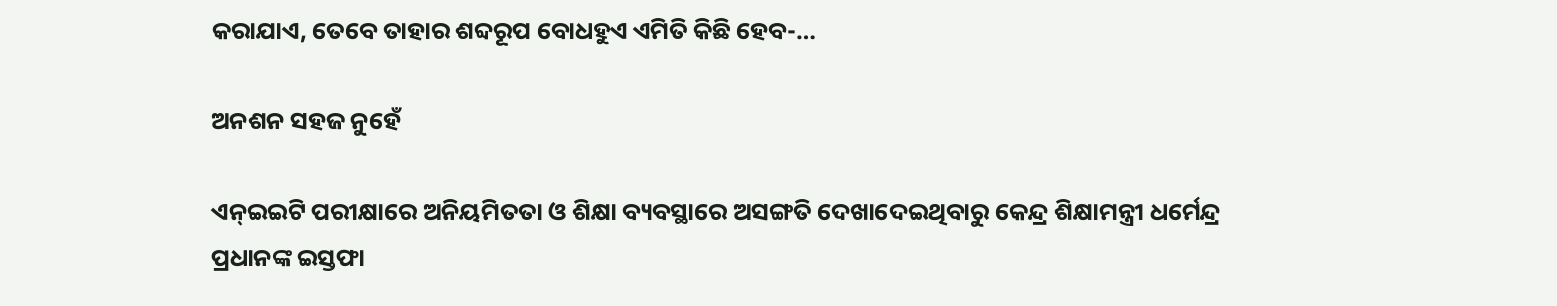କରାଯାଏ, ତେବେ ତାହାର ଶବ୍ଦରୂପ ବୋଧହୁଏ ଏମିତି କିଛି ହେବ-…

ଅନଶନ ସହଜ ନୁହେଁ

ଏନ୍‌ଇଇଟି ପରୀକ୍ଷାରେ ଅନିୟମିତତା ଓ ଶିକ୍ଷା ବ୍ୟବସ୍ଥାରେ ଅସଙ୍ଗତି ଦେଖାଦେଇଥିବାରୁ କେନ୍ଦ୍ର ଶିକ୍ଷାମନ୍ତ୍ରୀ ଧର୍ମେନ୍ଦ୍ର ପ୍ରଧାନଙ୍କ ଇସ୍ତଫା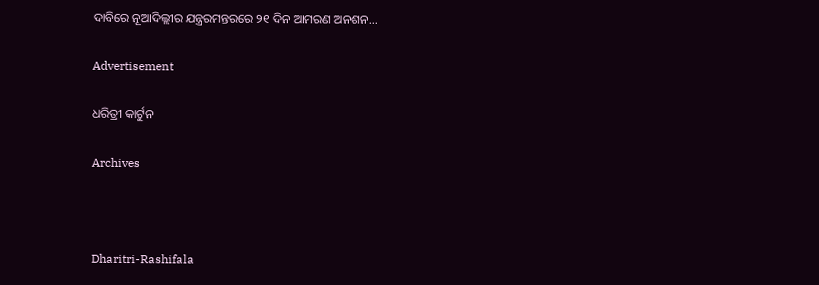ଦାବିରେ ନୂଆଦିଲ୍ଲୀର ଯନ୍ତ୍ରରମନ୍ତରରେ ୨୧ ଦିନ ଆମରଣ ଅନଶନ…

Advertisement

ଧରିତ୍ରୀ କାର୍ଟୁନ

Archives



Dharitri-Rashifala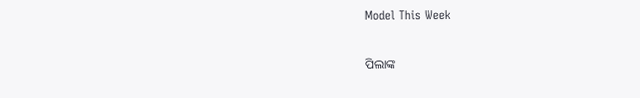Model This Week

ପିଲାଙ୍କ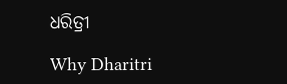ଧରିତ୍ରୀ

Why Dharitri